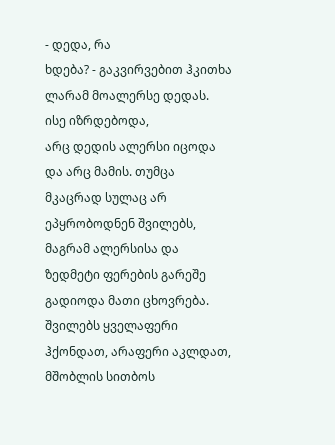- დედა, რა
ხდება? - გაკვირვებით ჰკითხა ლარამ მოალერსე დედას.
ისე იზრდებოდა,
არც დედის ალერსი იცოდა და არც მამის. თუმცა მკაცრად სულაც არ ეპყრობოდნენ შვილებს, მაგრამ ალერსისა და ზედმეტი ფერების გარეშე
გადიოდა მათი ცხოვრება. შვილებს ყველაფერი ჰქონდათ, არაფერი აკლდათ, მშობლის სითბოს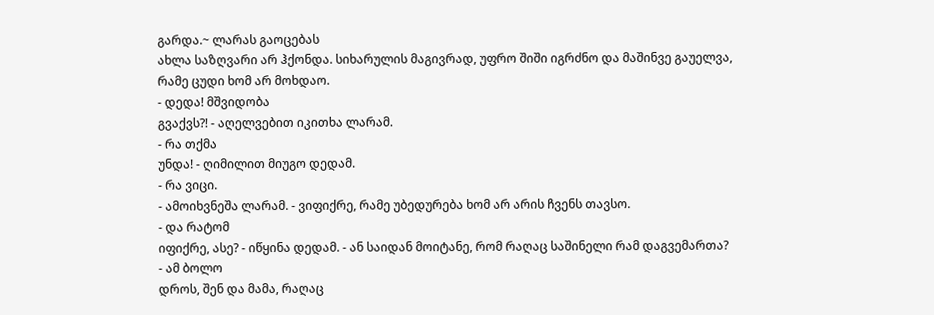გარდა.~ ლარას გაოცებას
ახლა საზღვარი არ ჰქონდა. სიხარულის მაგივრად, უფრო შიში იგრძნო და მაშინვე გაუელვა,
რამე ცუდი ხომ არ მოხდაო.
- დედა! მშვიდობა
გვაქვს?! - აღელვებით იკითხა ლარამ.
- რა თქმა
უნდა! - ღიმილით მიუგო დედამ.
- რა ვიცი.
- ამოიხვნეშა ლარამ. - ვიფიქრე, რამე უბედურება ხომ არ არის ჩვენს თავსო.
- და რატომ
იფიქრე, ასე? - იწყინა დედამ. - ან საიდან მოიტანე, რომ რაღაც საშინელი რამ დაგვემართა?
- ამ ბოლო
დროს, შენ და მამა, რაღაც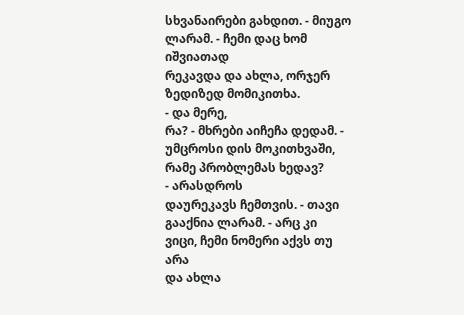სხვანაირები გახდით. - მიუგო ლარამ. - ჩემი დაც ხომ იშვიათად
რეკავდა და ახლა, ორჯერ ზედიზედ მომიკითხა.
- და მერე,
რა? - მხრები აიჩეჩა დედამ. - უმცროსი დის მოკითხვაში, რამე პრობლემას ხედავ?
- არასდროს
დაურეკავს ჩემთვის. - თავი გააქნია ლარამ. - არც კი ვიცი, ჩემი ნომერი აქვს თუ არა
და ახლა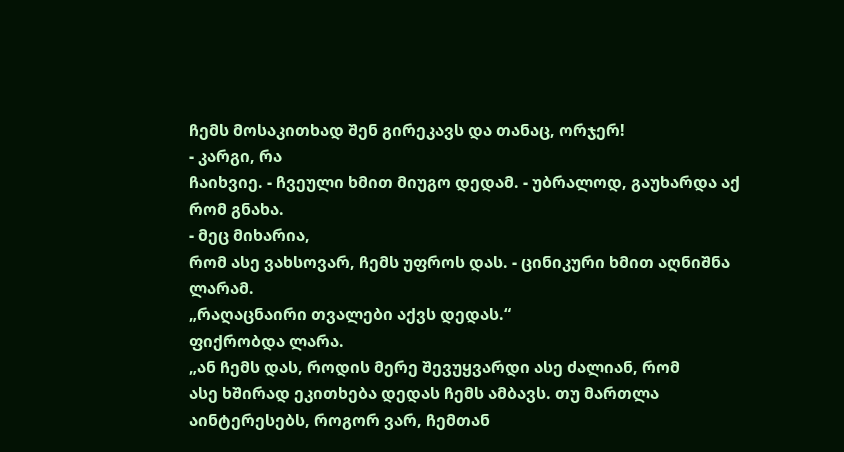ჩემს მოსაკითხად შენ გირეკავს და თანაც, ორჯერ!
- კარგი, რა
ჩაიხვიე. - ჩვეული ხმით მიუგო დედამ. - უბრალოდ, გაუხარდა აქ რომ გნახა.
- მეც მიხარია,
რომ ასე ვახსოვარ, ჩემს უფროს დას. - ცინიკური ხმით აღნიშნა ლარამ.
„რაღაცნაირი თვალები აქვს დედას.“
ფიქრობდა ლარა.
„ან ჩემს დას, როდის მერე შევუყვარდი ასე ძალიან, რომ
ასე ხშირად ეკითხება დედას ჩემს ამბავს. თუ მართლა აინტერესებს, როგორ ვარ, ჩემთან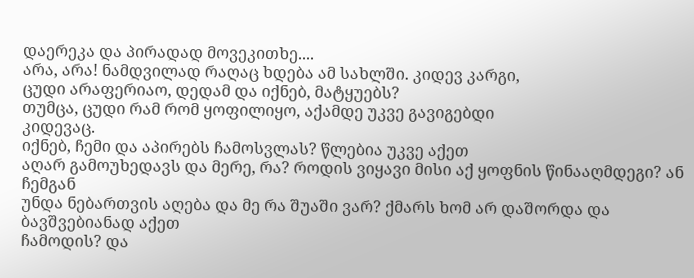დაერეკა და პირადად მოვეკითხე....
არა, არა! ნამდვილად რაღაც ხდება ამ სახლში. კიდევ კარგი,
ცუდი არაფერიაო, დედამ და იქნებ, მატყუებს?
თუმცა, ცუდი რამ რომ ყოფილიყო, აქამდე უკვე გავიგებდი
კიდევაც.
იქნებ, ჩემი და აპირებს ჩამოსვლას? წლებია უკვე აქეთ
აღარ გამოუხედავს და მერე, რა? როდის ვიყავი მისი აქ ყოფნის წინააღმდეგი? ან ჩემგან
უნდა ნებართვის აღება და მე რა შუაში ვარ? ქმარს ხომ არ დაშორდა და ბავშვებიანად აქეთ
ჩამოდის? და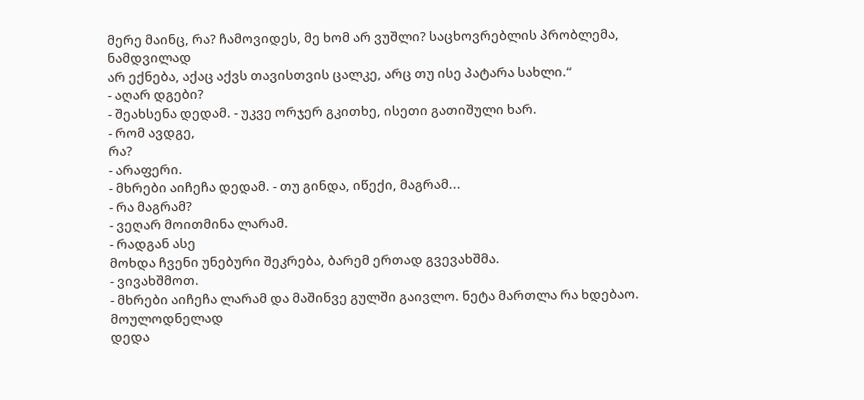მერე მაინც, რა? ჩამოვიდეს, მე ხომ არ ვუშლი? საცხოვრებლის პრობლემა, ნამდვილად
არ ექნება, აქაც აქვს თავისთვის ცალკე, არც თუ ისე პატარა სახლი.“
- აღარ დგები?
- შეახსენა დედამ. - უკვე ორჯერ გკითხე, ისეთი გათიშული ხარ.
- რომ ავდგე,
რა?
- არაფერი.
- მხრები აიჩეჩა დედამ. - თუ გინდა, იწექი, მაგრამ...
- რა მაგრამ?
- ვეღარ მოითმინა ლარამ.
- რადგან ასე
მოხდა ჩვენი უნებური შეკრება, ბარემ ერთად გვევახშმა.
- ვივახშმოთ.
- მხრები აიჩეჩა ლარამ და მაშინვე გულში გაივლო. ნეტა მართლა რა ხდებაო.
მოულოდნელად
დედა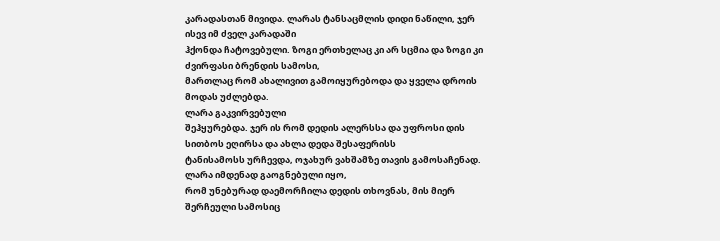კარადასთან მივიდა. ლარას ტანსაცმლის დიდი ნაწილი, ჯერ ისევ იმ ძველ კარადაში
ჰქონდა ჩატოვებული. ზოგი ერთხელაც კი არ სცმია და ზოგი კი ძვირფასი ბრენდის სამოსი,
მართლაც რომ ახალივით გამოიყურებოდა და ყველა დროის მოდას უძლებდა.
ლარა გაკვირვებული
შეჰყურებდა. ჯერ ის რომ დედის ალერსსა და უფროსი დის სითბოს ეღირსა და ახლა დედა შესაფერისს
ტანისამოსს ურჩევდა, ოჯახურ ვახშამზე თავის გამოსაჩენად. ლარა იმდენად გაოგნებული იყო,
რომ უნებურად დაემორჩილა დედის თხოვნას, მის მიერ შერჩეული სამოსიც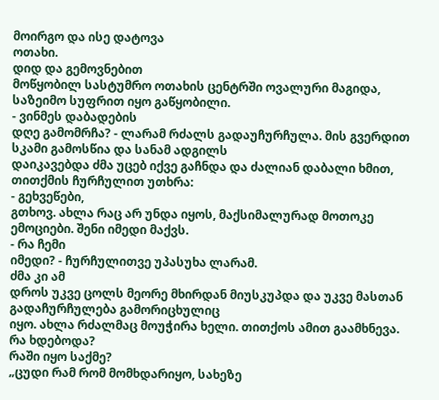მოირგო და ისე დატოვა
ოთახი.
დიდ და გემოვნებით
მოწყობილ სასტუმრო ოთახის ცენტრში ოვალური მაგიდა, საზეიმო სუფრით იყო გაწყობილი.
- ვინმეს დაბადების
დღე გამომრჩა? - ლარამ რძალს გადაუჩურჩულა. მის გვერდით სკამი გამოსწია და სანამ ადგილს
დაიკავებდა ძმა უცებ იქვე გაჩნდა და ძალიან დაბალი ხმით, თითქმის ჩურჩულით უთხრა:
- გეხვეწები,
გთხოვ. ახლა რაც არ უნდა იყოს, მაქსიმალურად მოთოკე ემოციები. შენი იმედი მაქვს.
- რა ჩემი
იმედი? - ჩურჩულითვე უპასუხა ლარამ.
ძმა კი ამ
დროს უკვე ცოლს მეორე მხირდან მიუსკუპდა და უკვე მასთან გადაჩურჩულება გამორიცხულიც
იყო. ახლა რძალმაც მოუჭირა ხელი. თითქოს ამით გაამხნევა.
რა ხდებოდა?
რაში იყო საქმე?
„ცუდი რამ რომ მომხდარიყო, სახეზე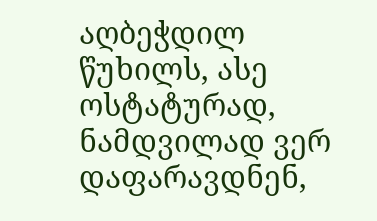აღბეჭდილ წუხილს, ასე
ოსტატურად, ნამდვილად ვერ დაფარავდნენ,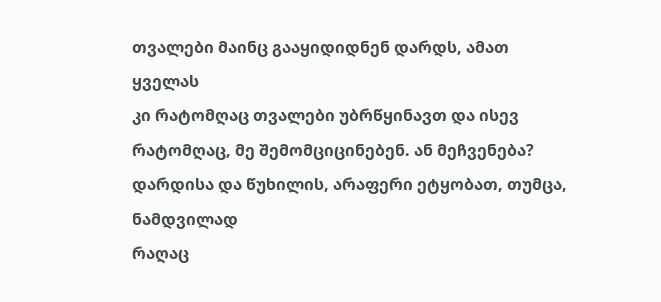თვალები მაინც გააყიდიდნენ დარდს, ამათ ყველას
კი რატომღაც თვალები უბრწყინავთ და ისევ რატომღაც, მე შემომციცინებენ. ან მეჩვენება?
დარდისა და წუხილის, არაფერი ეტყობათ, თუმცა, ნამდვილად
რაღაც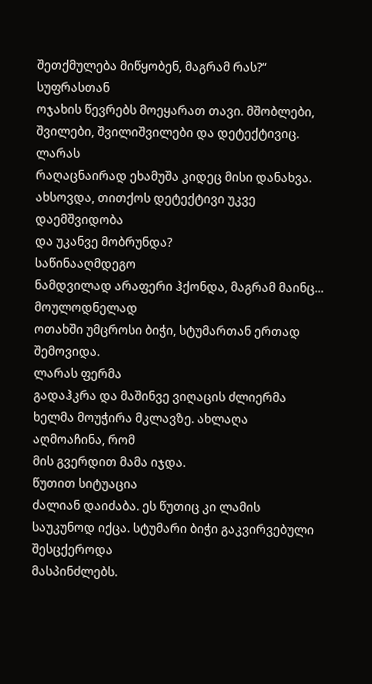შეთქმულება მიწყობენ, მაგრამ რას?“
სუფრასთან
ოჯახის წევრებს მოეყარათ თავი. მშობლები, შვილები, შვილიშვილები და დეტექტივიც. ლარას
რაღაცნაირად ეხამუშა კიდეც მისი დანახვა. ახსოვდა, თითქოს დეტექტივი უკვე დაემშვიდობა
და უკანვე მობრუნდა?
საწინააღმდეგო
ნამდვილად არაფერი ჰქონდა, მაგრამ მაინც...
მოულოდნელად
ოთახში უმცროსი ბიჭი, სტუმართან ერთად შემოვიდა.
ლარას ფერმა
გადაჰკრა და მაშინვე ვიღაცის ძლიერმა ხელმა მოუჭირა მკლავზე. ახლაღა აღმოაჩინა, რომ
მის გვერდით მამა იჯდა.
წუთით სიტუაცია
ძალიან დაიძაბა. ეს წუთიც კი ლამის საუკუნოდ იქცა. სტუმარი ბიჭი გაკვირვებული შესცქეროდა
მასპინძლებს.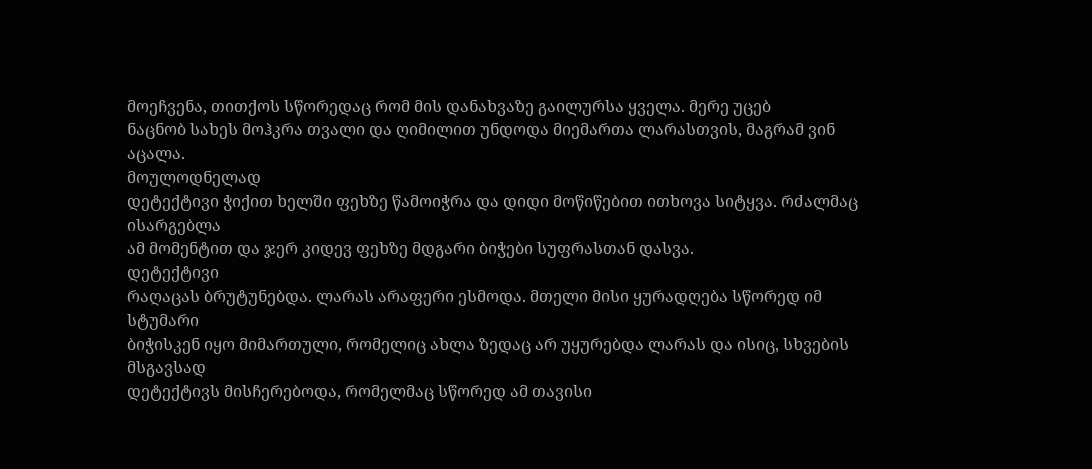მოეჩვენა, თითქოს სწორედაც რომ მის დანახვაზე გაილურსა ყველა. მერე უცებ
ნაცნობ სახეს მოჰკრა თვალი და ღიმილით უნდოდა მიემართა ლარასთვის, მაგრამ ვინ აცალა.
მოულოდნელად
დეტექტივი ჭიქით ხელში ფეხზე წამოიჭრა და დიდი მოწიწებით ითხოვა სიტყვა. რძალმაც ისარგებლა
ამ მომენტით და ჯერ კიდევ ფეხზე მდგარი ბიჭები სუფრასთან დასვა.
დეტექტივი
რაღაცას ბრუტუნებდა. ლარას არაფერი ესმოდა. მთელი მისი ყურადღება სწორედ იმ სტუმარი
ბიჭისკენ იყო მიმართული, რომელიც ახლა ზედაც არ უყურებდა ლარას და ისიც, სხვების მსგავსად
დეტექტივს მისჩერებოდა, რომელმაც სწორედ ამ თავისი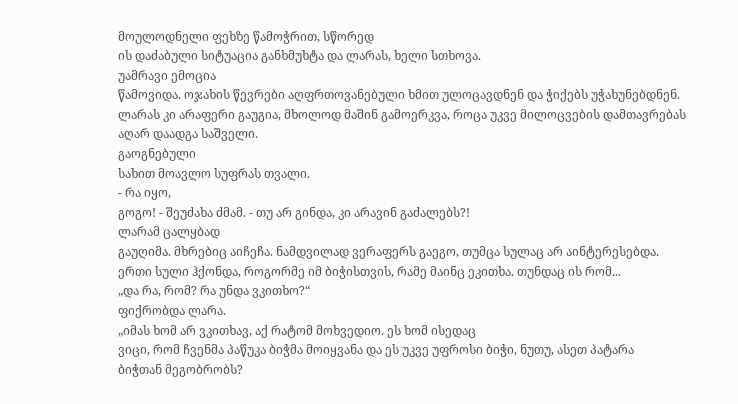მოულოდნელი ფეხზე წამოჭრით, სწორედ
ის დაძაბული სიტუაცია განხმუხტა და ლარას, ხელი სთხოვა.
უამრავი ემოცია
წამოვიდა. ოჯახის წევრები აღფრთოვანებული ხმით ულოცავდნენ და ჭიქებს უჭახუნებდნენ.
ლარას კი არაფერი გაუგია, მხოლოდ მაშინ გამოერკვა, როცა უკვე მილოცვების დამთავრებას
აღარ დაადგა საშველი.
გაოგნებული
სახით მოავლო სუფრას თვალი.
- რა იყო,
გოგო! - შეუძახა ძმამ. - თუ არ გინდა, კი არავინ გაძალებს?!
ლარამ ცალყბად
გაუღიმა. მხრებიც აიჩეჩა. ნამდვილად ვერაფერს გაეგო, თუმცა სულაც არ აინტერესებდა.
ერთი სული ჰქონდა, როგორმე იმ ბიჭისთვის, რამე მაინც ეკითხა. თუნდაც ის რომ...
„და რა, რომ? რა უნდა ვკითხო?“
ფიქრობდა ლარა.
„იმას ხომ არ ვკითხავ, აქ რატომ მოხვედიო. ეს ხომ ისედაც
ვიცი, რომ ჩვენმა პაწუკა ბიჭმა მოიყვანა და ეს უკვე უფროსი ბიჭი, ნუთუ, ასეთ პატარა
ბიჭთან მეგობრობს?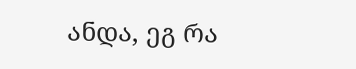ანდა, ეგ რა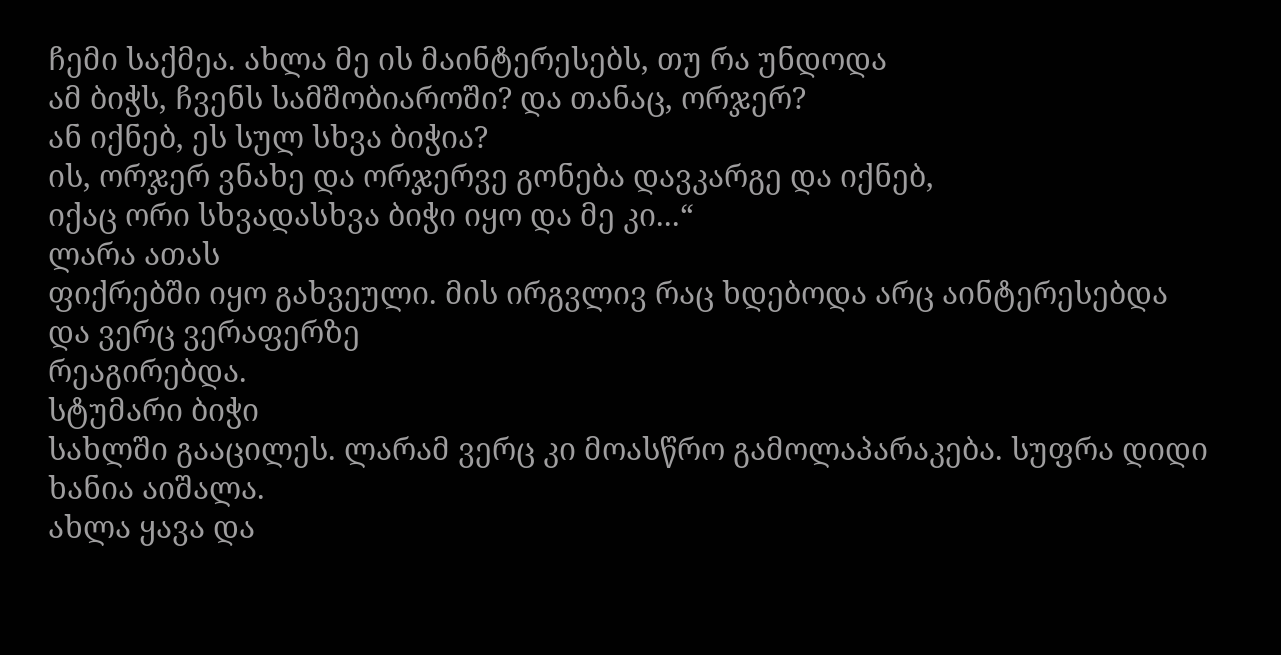ჩემი საქმეა. ახლა მე ის მაინტერესებს, თუ რა უნდოდა
ამ ბიჭს, ჩვენს სამშობიაროში? და თანაც, ორჯერ?
ან იქნებ, ეს სულ სხვა ბიჭია?
ის, ორჯერ ვნახე და ორჯერვე გონება დავკარგე და იქნებ,
იქაც ორი სხვადასხვა ბიჭი იყო და მე კი...“
ლარა ათას
ფიქრებში იყო გახვეული. მის ირგვლივ რაც ხდებოდა არც აინტერესებდა და ვერც ვერაფერზე
რეაგირებდა.
სტუმარი ბიჭი
სახლში გააცილეს. ლარამ ვერც კი მოასწრო გამოლაპარაკება. სუფრა დიდი ხანია აიშალა.
ახლა ყავა და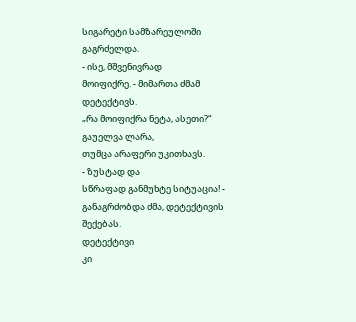სიგარეტი სამზარეულოში გაგრძელდა.
- ისე, მშვენივრად
მოიფიქრე. - მიმართა ძმამ დეტექტივს.
„რა მოიფიქრა ნეტა, ასეთი?“
გაუელვა ლარა,
თუმცა არაფერი უკითხავს.
- ზუსტად და
სწრაფად განმუხტე სიტუაცია! - განაგრძობდა ძმა, დეტექტივის შექებას.
დეტექტივი
კი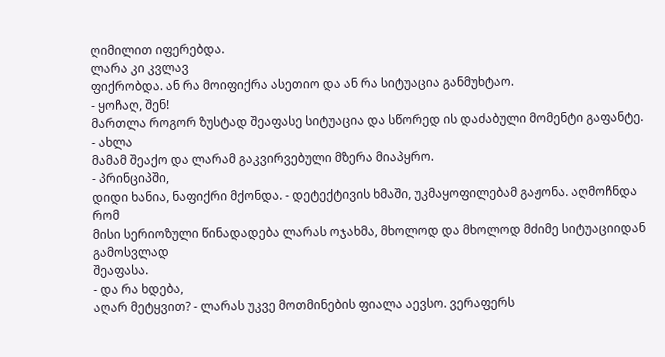ღიმილით იფერებდა.
ლარა კი კვლავ
ფიქრობდა. ან რა მოიფიქრა ასეთიო და ან რა სიტუაცია განმუხტაო.
- ყოჩაღ, შენ!
მართლა როგორ ზუსტად შეაფასე სიტუაცია და სწორედ ის დაძაბული მომენტი გაფანტე. - ახლა
მამამ შეაქო და ლარამ გაკვირვებული მზერა მიაპყრო.
- პრინციპში,
დიდი ხანია, ნაფიქრი მქონდა. - დეტექტივის ხმაში, უკმაყოფილებამ გაჟონა. აღმოჩნდა რომ
მისი სერიოზული წინადადება ლარას ოჯახმა, მხოლოდ და მხოლოდ მძიმე სიტუაციიდან გამოსვლად
შეაფასა.
- და რა ხდება,
აღარ მეტყვით? - ლარას უკვე მოთმინების ფიალა აევსო. ვერაფერს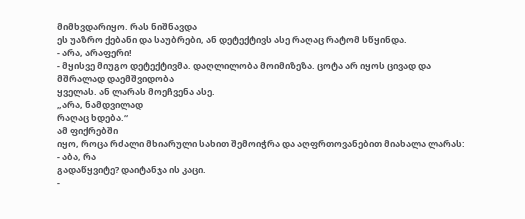მიმხვდარიყო. რას ნიშნავდა
ეს უაზრო ქებანი და საუბრები, ან დეტექტივს ასე რაღაც რატომ სწყინდა.
- არა, არაფერი!
- მყისვე მიუგო დეტექტივმა. დაღლილობა მოიმიზეზა. ცოტა არ იყოს ცივად და მშრალად დაემშვიდობა
ყველას. ან ლარას მოეჩვენა ასე.
„არა, ნამდვილად
რაღაც ხდება.“
ამ ფიქრებში
იყო, როცა რძალი მხიარული სახით შემოიჭრა და აღფრთოვანებით მიახალა ლარას:
- აბა, რა
გადაწყვიტე? დაიტანჯა ის კაცი.
-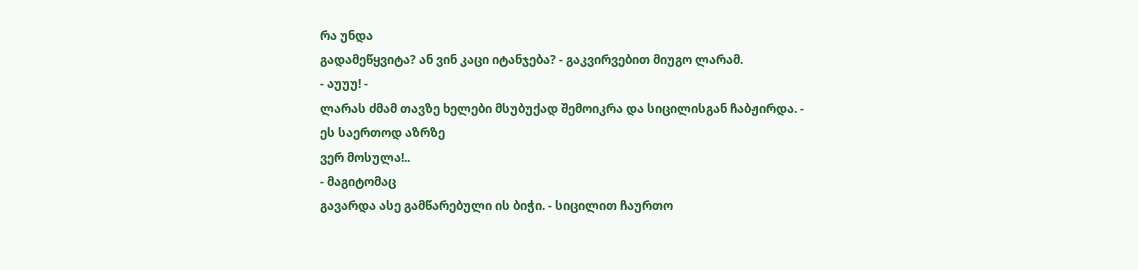რა უნდა
გადამეწყვიტა? ან ვინ კაცი იტანჯება? - გაკვირვებით მიუგო ლარამ.
- აუუუ! -
ლარას ძმამ თავზე ხელები მსუბუქად შემოიკრა და სიცილისგან ჩაბჟირდა. - ეს საერთოდ აზრზე
ვერ მოსულა!..
- მაგიტომაც
გავარდა ასე გამწარებული ის ბიჭი. - სიცილით ჩაურთო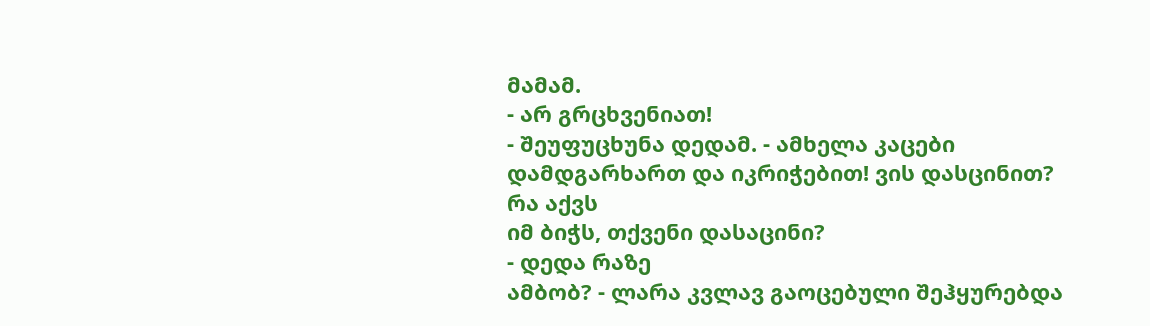მამამ.
- არ გრცხვენიათ!
- შეუფუცხუნა დედამ. - ამხელა კაცები დამდგარხართ და იკრიჭებით! ვის დასცინით? რა აქვს
იმ ბიჭს, თქვენი დასაცინი?
- დედა რაზე
ამბობ? - ლარა კვლავ გაოცებული შეჰყურებდა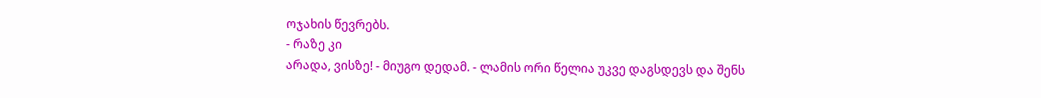ოჯახის წევრებს.
- რაზე კი
არადა, ვისზე! - მიუგო დედამ. - ლამის ორი წელია უკვე დაგსდევს და შენს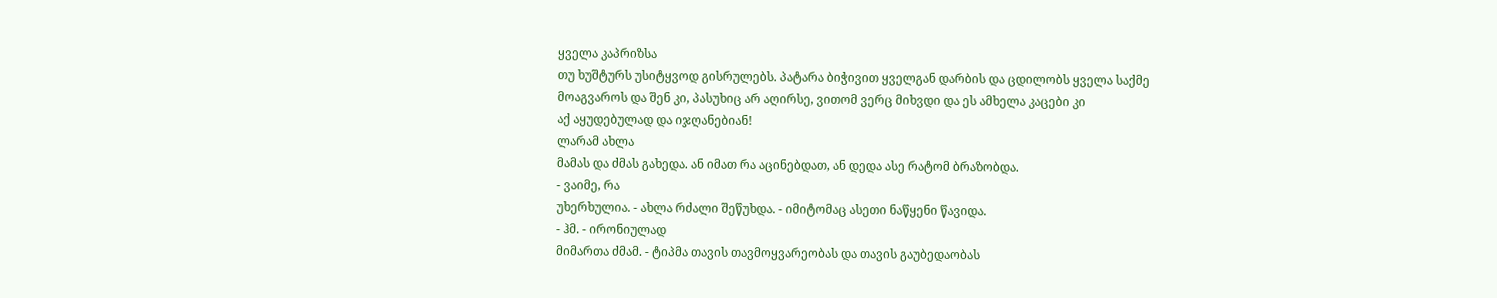ყველა კაპრიზსა
თუ ხუშტურს უსიტყვოდ გისრულებს. პატარა ბიჭივით ყველგან დარბის და ცდილობს ყველა საქმე
მოაგვაროს და შენ კი, პასუხიც არ აღირსე, ვითომ ვერც მიხვდი და ეს ამხელა კაცები კი
აქ აყუდებულად და იჯღანებიან!
ლარამ ახლა
მამას და ძმას გახედა. ან იმათ რა აცინებდათ, ან დედა ასე რატომ ბრაზობდა.
- ვაიმე, რა
უხერხულია. - ახლა რძალი შეწუხდა. - იმიტომაც ასეთი ნაწყენი წავიდა.
- ჰმ. - ირონიულად
მიმართა ძმამ. - ტიპმა თავის თავმოყვარეობას და თავის გაუბედაობას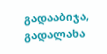გადააბიჯა, გადალახა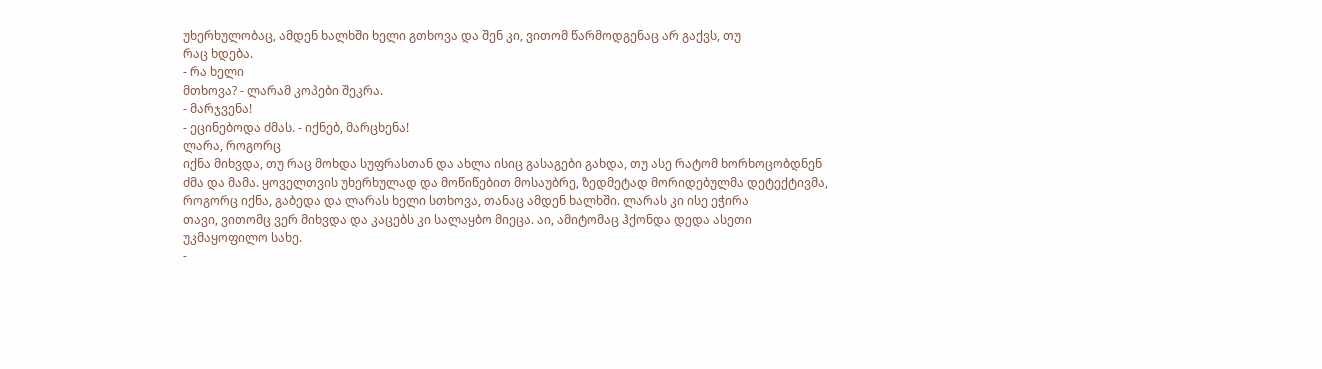უხერხულობაც, ამდენ ხალხში ხელი გთხოვა და შენ კი, ვითომ წარმოდგენაც არ გაქვს, თუ
რაც ხდება.
- რა ხელი
მთხოვა? - ლარამ კოპები შეკრა.
- მარჯვენა!
- ეცინებოდა ძმას. - იქნებ, მარცხენა!
ლარა, როგორც
იქნა მიხვდა, თუ რაც მოხდა სუფრასთან და ახლა ისიც გასაგები გახდა, თუ ასე რატომ ხორხოცობდნენ
ძმა და მამა. ყოველთვის უხერხულად და მოწიწებით მოსაუბრე, ზედმეტად მორიდებულმა დეტექტივმა,
როგორც იქნა, გაბედა და ლარას ხელი სთხოვა, თანაც ამდენ ხალხში. ლარას კი ისე ეჭირა
თავი, ვითომც ვერ მიხვდა და კაცებს კი სალაყბო მიეცა. აი, ამიტომაც ჰქონდა დედა ასეთი
უკმაყოფილო სახე.
-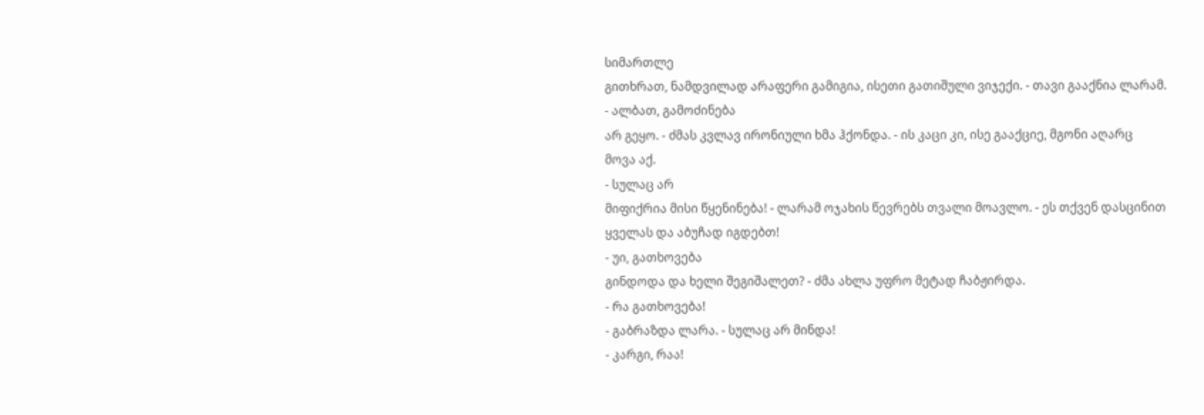სიმართლე
გითხრათ, ნამდვილად არაფერი გამიგია, ისეთი გათიშული ვიჯექი. - თავი გააქნია ლარამ.
- ალბათ, გამოძინება
არ გეყო. - ძმას კვლავ ირონიული ხმა ჰქონდა. - ის კაცი კი, ისე გააქციე, მგონი აღარც
მოვა აქ.
- სულაც არ
მიფიქრია მისი წყენინება! - ლარამ ოჯახის წევრებს თვალი მოავლო. - ეს თქვენ დასცინით
ყველას და აბუჩად იგდებთ!
- უი, გათხოვება
გინდოდა და ხელი შეგიშალეთ? - ძმა ახლა უფრო მეტად ჩაბჟირდა.
- რა გათხოვება!
- გაბრაზდა ლარა. - სულაც არ მინდა!
- კარგი, რაა!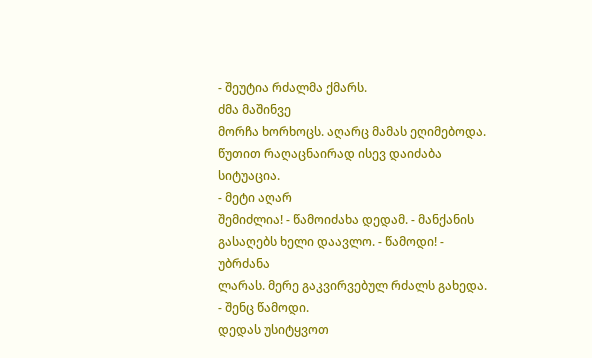- შეუტია რძალმა ქმარს.
ძმა მაშინვე
მორჩა ხორხოცს. აღარც მამას ეღიმებოდა. წუთით რაღაცნაირად ისევ დაიძაბა სიტუაცია.
- მეტი აღარ
შემიძლია! - წამოიძახა დედამ. - მანქანის გასაღებს ხელი დაავლო. - წამოდი! - უბრძანა
ლარას. მერე გაკვირვებულ რძალს გახედა. - შენც წამოდი.
დედას უსიტყვოთ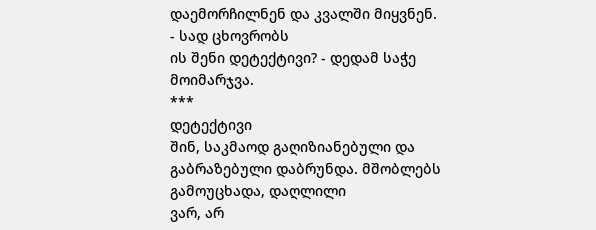დაემორჩილნენ და კვალში მიყვნენ.
- სად ცხოვრობს
ის შენი დეტექტივი? - დედამ საჭე მოიმარჯვა.
***
დეტექტივი
შინ, საკმაოდ გაღიზიანებული და გაბრაზებული დაბრუნდა. მშობლებს გამოუცხადა, დაღლილი
ვარ, არ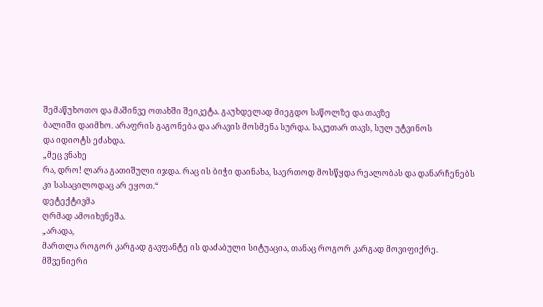შემაწუხოთო და მაშინვე ოთახში შეიკეტა. გაუხდელად მიეგდო საწოლზე და თავზე
ბალიში დაიმხო. არაფრის გაგონება და არავის მოსმენა სურდა. საკუთარ თავს, სულ უტვინოს
და იდიოტს ეძახდა.
„მეც ვნახე
რა, დრო! ლარა გათიშული იჯდა. რაც ის ბიჭი დაინახა, საერთოდ მოსწყდა რეალობას და დანარჩენებს
კი სასაცილოდაც არ ეყოთ.“
დეტექტივმა
ღრმად ამოიხვნეშა.
„არადა,
მართლა როგორ კარგად გავფანტე ის დაძაბული სიტუაცია, თანაც როგორ კარგად მოვიფიქრე.
მშვენიერი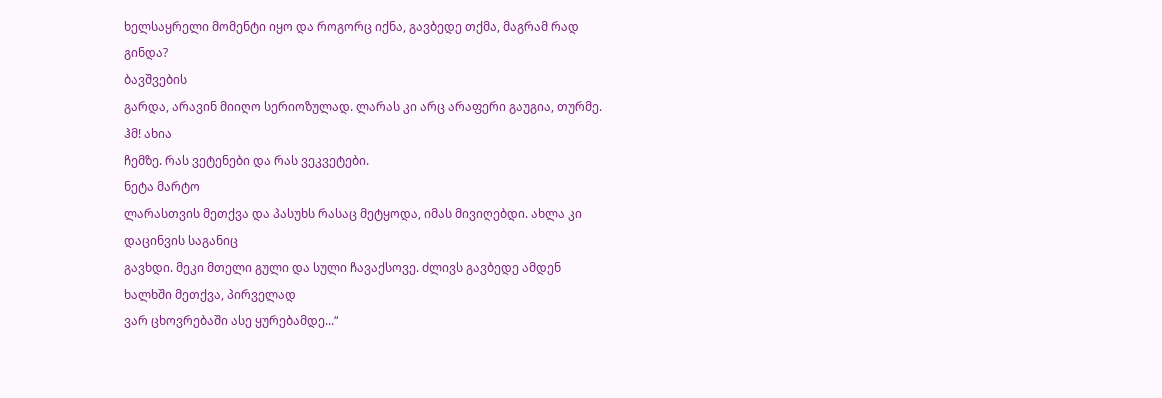ხელსაყრელი მომენტი იყო და როგორც იქნა, გავბედე თქმა, მაგრამ რად გინდა?
ბავშვების
გარდა, არავინ მიიღო სერიოზულად. ლარას კი არც არაფერი გაუგია, თურმე.
ჰმ! ახია
ჩემზე. რას ვეტენები და რას ვეკვეტები.
ნეტა მარტო
ლარასთვის მეთქვა და პასუხს რასაც მეტყოდა, იმას მივიღებდი. ახლა კი დაცინვის საგანიც
გავხდი. მეკი მთელი გული და სული ჩავაქსოვე. ძლივს გავბედე ამდენ ხალხში მეთქვა, პირველად
ვარ ცხოვრებაში ასე ყურებამდე...“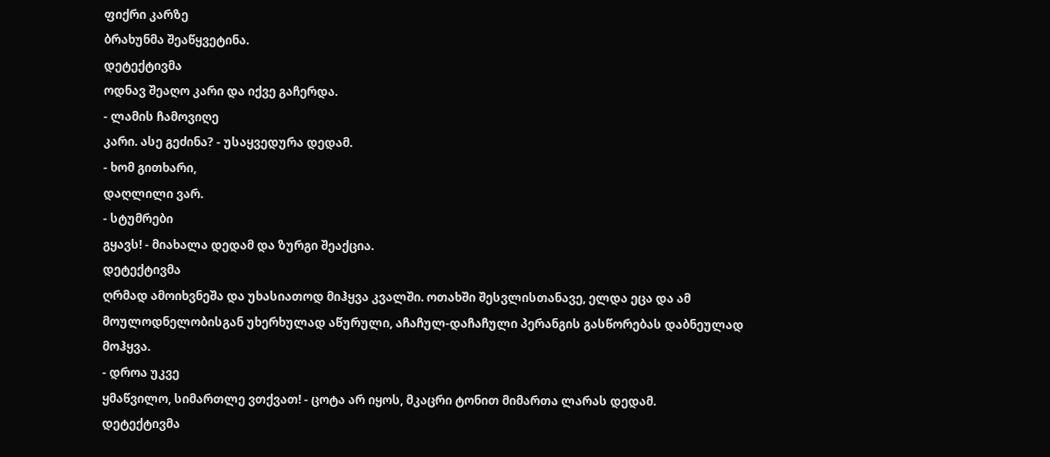ფიქრი კარზე
ბრახუნმა შეაწყვეტინა.
დეტექტივმა
ოდნავ შეაღო კარი და იქვე გაჩერდა.
- ლამის ჩამოვიღე
კარი. ასე გეძინა? - უსაყვედურა დედამ.
- ხომ გითხარი,
დაღლილი ვარ.
- სტუმრები
გყავს! - მიახალა დედამ და ზურგი შეაქცია.
დეტექტივმა
ღრმად ამოიხვნეშა და უხასიათოდ მიჰყვა კვალში. ოთახში შესვლისთანავე, ელდა ეცა და ამ
მოულოდნელობისგან უხერხულად აწურული, აჩაჩულ-დაჩაჩული პერანგის გასწორებას დაბნეულად
მოჰყვა.
- დროა უკვე
ყმაწვილო, სიმართლე ვთქვათ! - ცოტა არ იყოს, მკაცრი ტონით მიმართა ლარას დედამ.
დეტექტივმა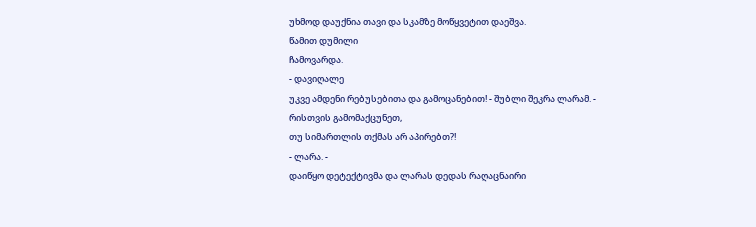უხმოდ დაუქნია თავი და სკამზე მოწყვეტით დაეშვა.
წამით დუმილი
ჩამოვარდა.
- დავიღალე
უკვე ამდენი რებუსებითა და გამოცანებით! - შუბლი შეკრა ლარამ. - რისთვის გამომაქცუნეთ,
თუ სიმართლის თქმას არ აპირებთ?!
- ლარა. -
დაიწყო დეტექტივმა და ლარას დედას რაღაცნაირი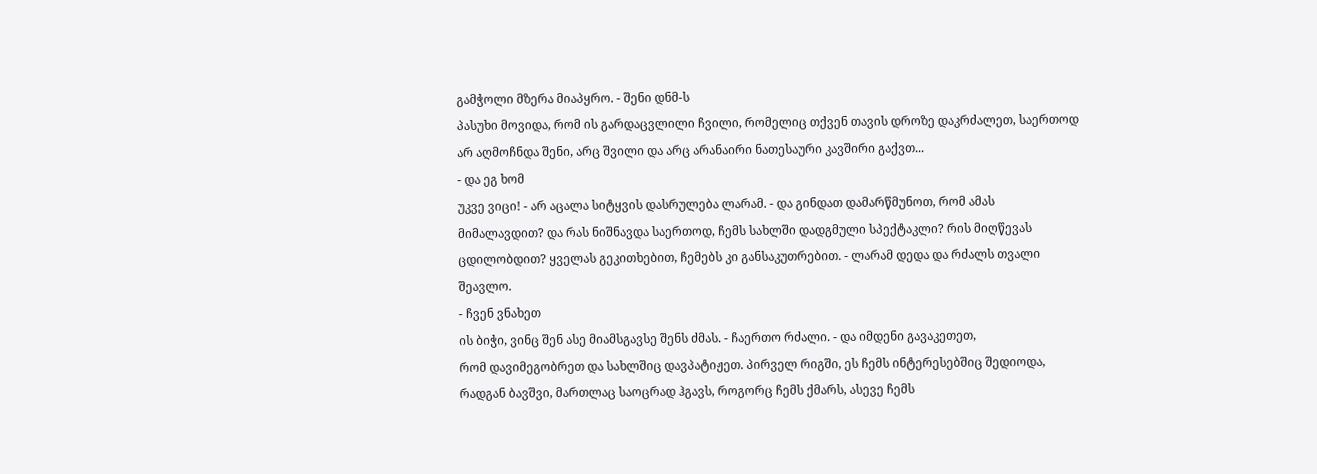გამჭოლი მზერა მიაპყრო. - შენი დნმ-ს
პასუხი მოვიდა, რომ ის გარდაცვლილი ჩვილი, რომელიც თქვენ თავის დროზე დაკრძალეთ, საერთოდ
არ აღმოჩნდა შენი, არც შვილი და არც არანაირი ნათესაური კავშირი გაქვთ...
- და ეგ ხომ
უკვე ვიცი! - არ აცალა სიტყვის დასრულება ლარამ. - და გინდათ დამარწმუნოთ, რომ ამას
მიმალავდით? და რას ნიშნავდა საერთოდ, ჩემს სახლში დადგმული სპექტაკლი? რის მიღწევას
ცდილობდით? ყველას გეკითხებით, ჩემებს კი განსაკუთრებით. - ლარამ დედა და რძალს თვალი
შეავლო.
- ჩვენ ვნახეთ
ის ბიჭი, ვინც შენ ასე მიამსგავსე შენს ძმას. - ჩაერთო რძალი. - და იმდენი გავაკეთეთ,
რომ დავიმეგობრეთ და სახლშიც დავპატიჟეთ. პირველ რიგში, ეს ჩემს ინტერესებშიც შედიოდა,
რადგან ბავშვი, მართლაც საოცრად ჰგავს, როგორც ჩემს ქმარს, ასევე ჩემს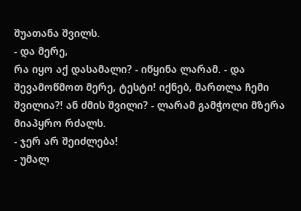შუათანა შვილს.
- და მერე,
რა იყო აქ დასამალი? - იწყინა ლარამ. - და შევამოწმოთ მერე, ტესტი! იქნებ, მართლა ჩემი
შვილია?! ან ძმის შვილი? - ლარამ გამჭოლი მზერა მიაპყრო რძალს.
- ჯერ არ შეიძლება!
- უმალ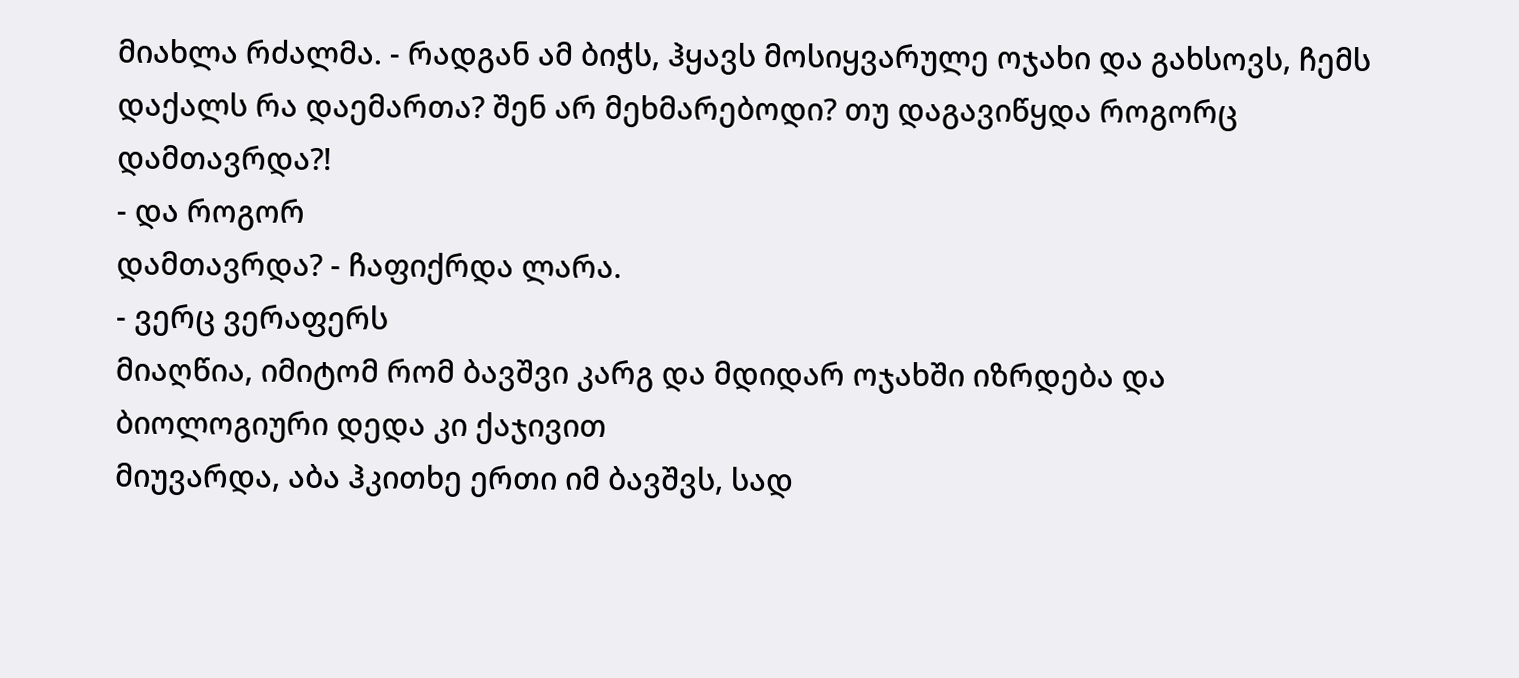მიახლა რძალმა. - რადგან ამ ბიჭს, ჰყავს მოსიყვარულე ოჯახი და გახსოვს, ჩემს
დაქალს რა დაემართა? შენ არ მეხმარებოდი? თუ დაგავიწყდა როგორც დამთავრდა?!
- და როგორ
დამთავრდა? - ჩაფიქრდა ლარა.
- ვერც ვერაფერს
მიაღწია, იმიტომ რომ ბავშვი კარგ და მდიდარ ოჯახში იზრდება და ბიოლოგიური დედა კი ქაჯივით
მიუვარდა, აბა ჰკითხე ერთი იმ ბავშვს, სად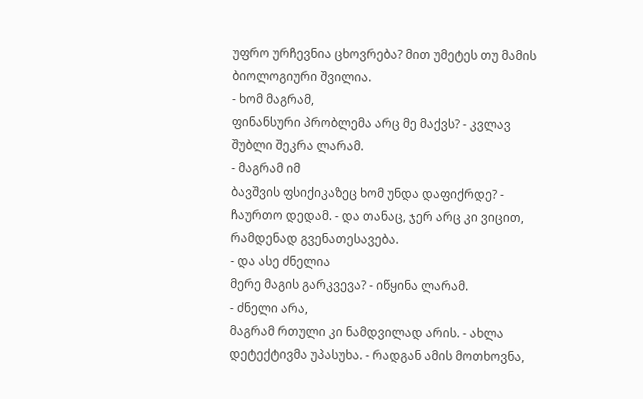უფრო ურჩევნია ცხოვრება? მით უმეტეს თუ მამის
ბიოლოგიური შვილია.
- ხომ მაგრამ,
ფინანსური პრობლემა არც მე მაქვს? - კვლავ შუბლი შეკრა ლარამ.
- მაგრამ იმ
ბავშვის ფსიქიკაზეც ხომ უნდა დაფიქრდე? - ჩაურთო დედამ. - და თანაც, ჯერ არც კი ვიცით,
რამდენად გვენათესავება.
- და ასე ძნელია
მერე მაგის გარკვევა? - იწყინა ლარამ.
- ძნელი არა,
მაგრამ რთული კი ნამდვილად არის. - ახლა დეტექტივმა უპასუხა. - რადგან ამის მოთხოვნა,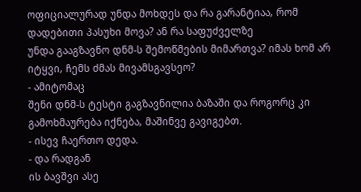ოფიციალურად უნდა მოხდეს და რა გარანტიაა, რომ დადებითი პასუხი მოვა? ან რა საფუძველზე
უნდა გააგზავნო დნმ-ს შემოწმების მიმართვა? იმას ხომ არ იტყვი, ჩემს ძმას მივამსგავსეო?
- ამიტომაც
შენი დნმ-ს ტესტი გაგზავნილია ბაზაში და როგორც კი გამოხმაურება იქნება, მაშინვე გავიგებთ.
- ისევ ჩაერთო დედა.
- და რადგან
ის ბავშვი ასე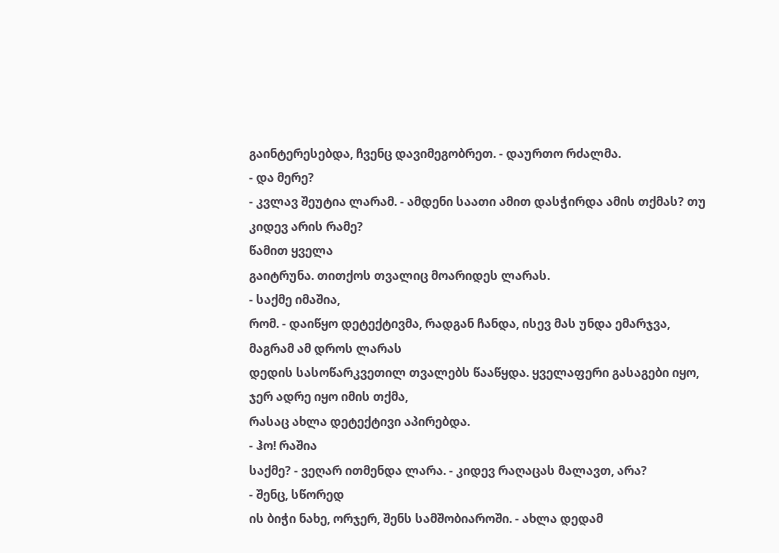გაინტერესებდა, ჩვენც დავიმეგობრეთ. - დაურთო რძალმა.
- და მერე?
- კვლავ შეუტია ლარამ. - ამდენი საათი ამით დასჭირდა ამის თქმას? თუ კიდევ არის რამე?
წამით ყველა
გაიტრუნა. თითქოს თვალიც მოარიდეს ლარას.
- საქმე იმაშია,
რომ. - დაიწყო დეტექტივმა, რადგან ჩანდა, ისევ მას უნდა ემარჯვა, მაგრამ ამ დროს ლარას
დედის სასოწარკვეთილ თვალებს წააწყდა. ყველაფერი გასაგები იყო, ჯერ ადრე იყო იმის თქმა,
რასაც ახლა დეტექტივი აპირებდა.
- ჰო! რაშია
საქმე? - ვეღარ ითმენდა ლარა. - კიდევ რაღაცას მალავთ, არა?
- შენც, სწორედ
ის ბიჭი ნახე, ორჯერ, შენს სამშობიაროში. - ახლა დედამ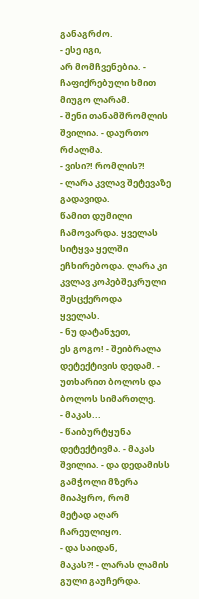განაგრძო.
- ესე იგი,
არ მომჩვენებია. - ჩაფიქრებული ხმით მიუგო ლარამ.
- შენი თანამშრომლის
შვილია. - დაურთო რძალმა.
- ვისი?! რომლის?!
- ლარა კვლავ შეტევაზე გადავიდა.
წამით დუმილი
ჩამოვარდა. ყველას სიტყვა ყელში ეჩხირებოდა. ლარა კი კვლავ კოპებშეკრული შესცქეროდა
ყველას.
- ნუ დატანჯეთ,
ეს გოგო! - შეიბრალა დეტექტივის დედამ. - უთხარით ბოლოს და ბოლოს სიმართლე.
- მაკას...
- წაიბურტყუნა დეტექტივმა. - მაკას შვილია. - და დედამისს გამჭოლი მზერა მიაპყრო, რომ
მეტად აღარ ჩარეულიყო.
- და საიდან,
მაკას?! - ლარას ლამის გული გაუჩერდა.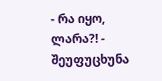- რა იყო,
ლარა?! - შეუფუცხუნა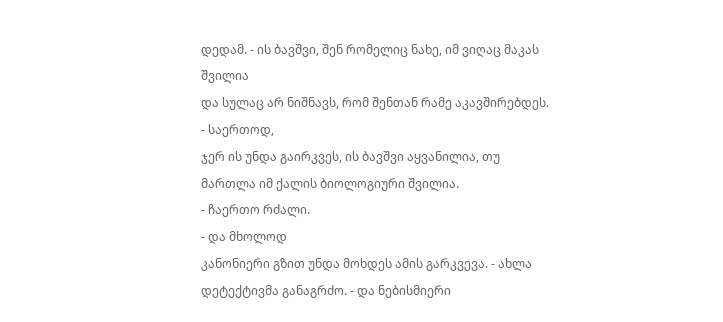დედამ. - ის ბავშვი, შენ რომელიც ნახე, იმ ვიღაც მაკას შვილია
და სულაც არ ნიშნავს, რომ შენთან რამე აკავშირებდეს.
- საერთოდ,
ჯერ ის უნდა გაირკვეს, ის ბავშვი აყვანილია, თუ მართლა იმ ქალის ბიოლოგიური შვილია.
- ჩაერთო რძალი.
- და მხოლოდ
კანონიერი გზით უნდა მოხდეს ამის გარკვევა. - ახლა დეტექტივმა განაგრძო. - და ნებისმიერი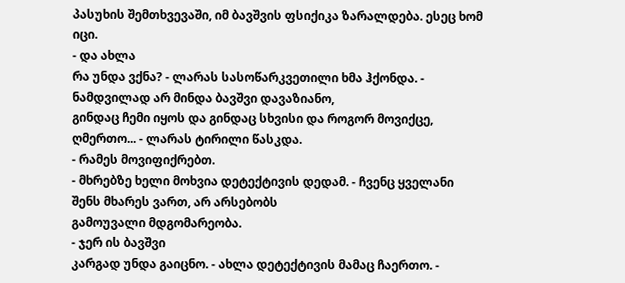პასუხის შემთხვევაში, იმ ბავშვის ფსიქიკა ზარალდება. ესეც ხომ იცი.
- და ახლა
რა უნდა ვქნა? - ლარას სასოწარკვეთილი ხმა ჰქონდა. - ნამდვილად არ მინდა ბავშვი დავაზიანო,
გინდაც ჩემი იყოს და გინდაც სხვისი და როგორ მოვიქცე, ღმერთო... - ლარას ტირილი წასკდა.
- რამეს მოვიფიქრებთ.
- მხრებზე ხელი მოხვია დეტექტივის დედამ. - ჩვენც ყველანი შენს მხარეს ვართ, არ არსებობს
გამოუვალი მდგომარეობა.
- ჯერ ის ბავშვი
კარგად უნდა გაიცნო. - ახლა დეტექტივის მამაც ჩაერთო. -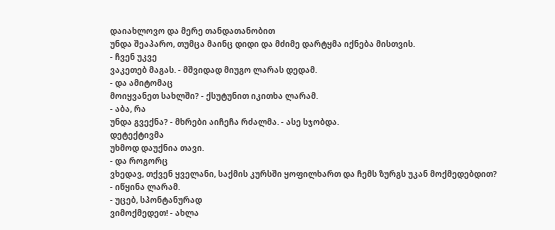დაიახლოვო და მერე თანდათანობით
უნდა შეაპარო, თუმცა მაინც დიდი და მძიმე დარტყმა იქნება მისთვის.
- ჩვენ უკვე
ვაკეთებ მაგას. - მშვიდად მიუგო ლარას დედამ.
- და ამიტომაც
მოიყვანეთ სახლში? - ქსუტუნით იკითხა ლარამ.
- აბა, რა
უნდა გვექნა? - მხრები აიჩეჩა რძალმა. - ასე სჯობდა.
დეტექტივმა
უხმოდ დაუქნია თავი.
- და როგორც
ვხედავ, თქვენ ყველანი, საქმის კურსში ყოფილხართ და ჩემს ზურგს უკან მოქმედებდით?
- იწყინა ლარამ.
- უცებ, სპონტანურად
ვიმოქმედეთ! - ახლა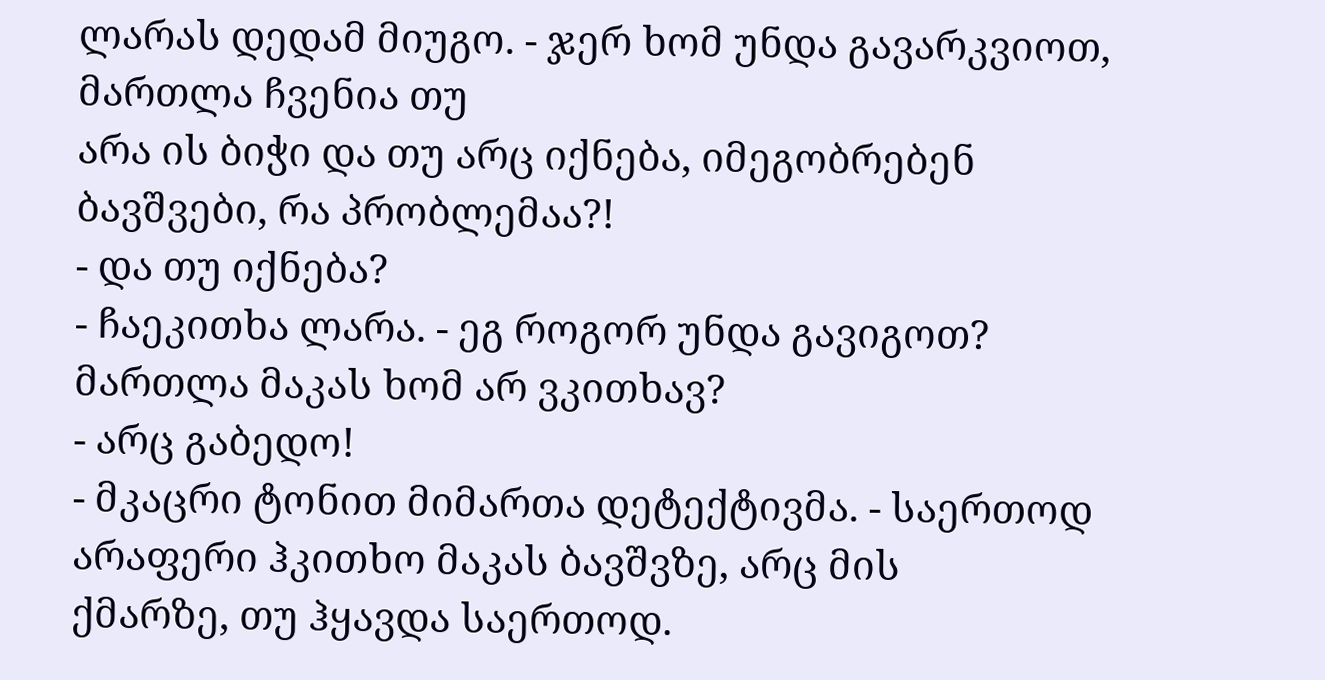ლარას დედამ მიუგო. - ჯერ ხომ უნდა გავარკვიოთ, მართლა ჩვენია თუ
არა ის ბიჭი და თუ არც იქნება, იმეგობრებენ ბავშვები, რა პრობლემაა?!
- და თუ იქნება?
- ჩაეკითხა ლარა. - ეგ როგორ უნდა გავიგოთ? მართლა მაკას ხომ არ ვკითხავ?
- არც გაბედო!
- მკაცრი ტონით მიმართა დეტექტივმა. - საერთოდ არაფერი ჰკითხო მაკას ბავშვზე, არც მის
ქმარზე, თუ ჰყავდა საერთოდ.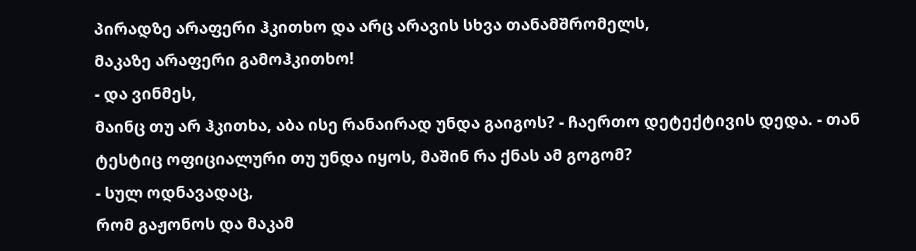პირადზე არაფერი ჰკითხო და არც არავის სხვა თანამშრომელს,
მაკაზე არაფერი გამოჰკითხო!
- და ვინმეს,
მაინც თუ არ ჰკითხა, აბა ისე რანაირად უნდა გაიგოს? - ჩაერთო დეტექტივის დედა. - თან
ტესტიც ოფიციალური თუ უნდა იყოს, მაშინ რა ქნას ამ გოგომ?
- სულ ოდნავადაც,
რომ გაჟონოს და მაკამ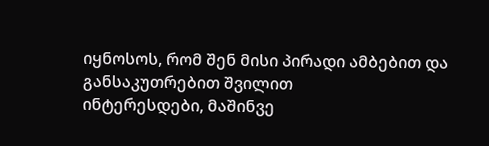იყნოსოს, რომ შენ მისი პირადი ამბებით და განსაკუთრებით შვილით
ინტერესდები, მაშინვე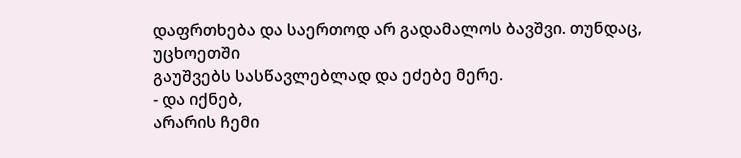დაფრთხება და საერთოდ არ გადამალოს ბავშვი. თუნდაც, უცხოეთში
გაუშვებს სასწავლებლად და ეძებე მერე.
- და იქნებ,
არარის ჩემი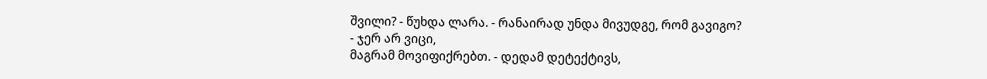შვილი? - წუხდა ლარა. - რანაირად უნდა მივუდგე, რომ გავიგო?
- ჯერ არ ვიცი,
მაგრამ მოვიფიქრებთ. - დედამ დეტექტივს,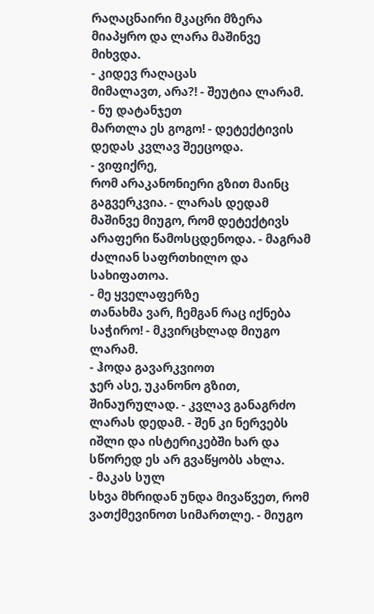რაღაცნაირი მკაცრი მზერა მიაპყრო და ლარა მაშინვე
მიხვდა.
- კიდევ რაღაცას
მიმალავთ, არა?! - შეუტია ლარამ.
- ნუ დატანჯეთ
მართლა ეს გოგო! - დეტექტივის დედას კვლავ შეეცოდა.
- ვიფიქრე,
რომ არაკანონიერი გზით მაინც გაგვერკვია. - ლარას დედამ მაშინვე მიუგო, რომ დეტექტივს
არაფერი წამოსცდენოდა. - მაგრამ ძალიან საფრთხილო და სახიფათოა.
- მე ყველაფერზე
თანახმა ვარ, ჩემგან რაც იქნება საჭირო! - მკვირცხლად მიუგო ლარამ.
- ჰოდა გავარკვიოთ
ჯერ ასე, უკანონო გზით, შინაურულად. - კვლავ განაგრძო ლარას დედამ. - შენ კი ნერვებს
იშლი და ისტერიკებში ხარ და სწორედ ეს არ გვაწყობს ახლა.
- მაკას სულ
სხვა მხრიდან უნდა მივაწვეთ, რომ ვათქმევინოთ სიმართლე. - მიუგო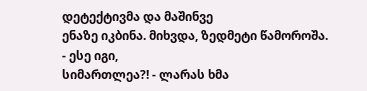დეტექტივმა და მაშინვე
ენაზე იკბინა. მიხვდა, ზედმეტი წამოროშა.
- ესე იგი,
სიმართლეა?! - ლარას ხმა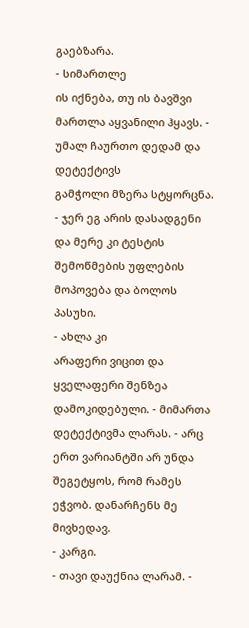გაებზარა.
- სიმართლე
ის იქნება, თუ ის ბავშვი მართლა აყვანილი ჰყავს. - უმალ ჩაურთო დედამ და დეტექტივს
გამჭოლი მზერა სტყორცნა. - ჯერ ეგ არის დასადგენი და მერე კი ტესტის შემოწმების უფლების
მოპოვება და ბოლოს პასუხი.
- ახლა კი
არაფერი ვიცით და ყველაფერი შენზეა დამოკიდებული. - მიმართა დეტექტივმა ლარას. - არც
ერთ ვარიანტში არ უნდა შეგეტყოს, რომ რამეს ეჭვობ. დანარჩენს მე მივხედავ.
- კარგი.
- თავი დაუქნია ლარამ. -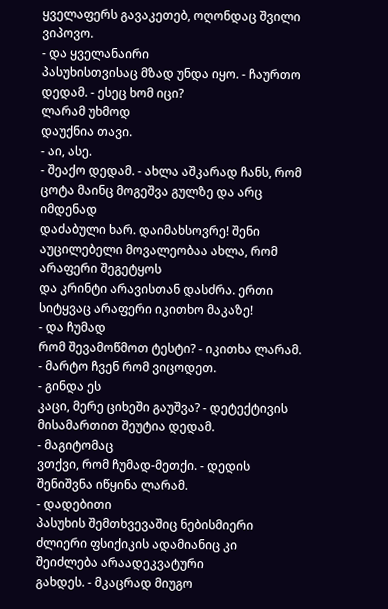ყველაფერს გავაკეთებ, ოღონდაც შვილი ვიპოვო.
- და ყველანაირი
პასუხისთვისაც მზად უნდა იყო. - ჩაურთო დედამ. - ესეც ხომ იცი?
ლარამ უხმოდ
დაუქნია თავი.
- აი, ასე.
- შეაქო დედამ. - ახლა აშკარად ჩანს, რომ ცოტა მაინც მოგეშვა გულზე და არც იმდენად
დაძაბული ხარ. დაიმახსოვრე! შენი აუცილებელი მოვალეობაა ახლა, რომ არაფერი შეგეტყოს
და კრინტი არავისთან დასძრა. ერთი სიტყვაც არაფერი იკითხო მაკაზე!
- და ჩუმად
რომ შევამოწმოთ ტესტი? - იკითხა ლარამ. - მარტო ჩვენ რომ ვიცოდეთ.
- გინდა ეს
კაცი, მერე ციხეში გაუშვა? - დეტექტივის მისამართით შეუტია დედამ.
- მაგიტომაც
ვთქვი, რომ ჩუმად-მეთქი. - დედის შენიშვნა იწყინა ლარამ.
- დადებითი
პასუხის შემთხვევაშიც ნებისმიერი ძლიერი ფსიქიკის ადამიანიც კი შეიძლება არაადეკვატური
გახდეს. - მკაცრად მიუგო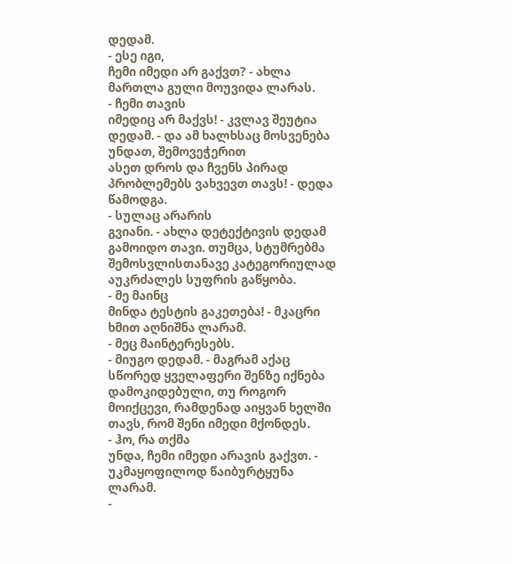დედამ.
- ესე იგი,
ჩემი იმედი არ გაქვთ? - ახლა მართლა გული მოუვიდა ლარას.
- ჩემი თავის
იმედიც არ მაქვს! - კვლავ შეუტია დედამ. - და ამ ხალხსაც მოსვენება უნდათ, შემოვეჭერით
ასეთ დროს და ჩვენს პირად პრობლემებს ვახვევთ თავს! - დედა წამოდგა.
- სულაც არარის
გვიანი. - ახლა დეტექტივის დედამ გამოიდო თავი. თუმცა, სტუმრებმა შემოსვლისთანავე კატეგორიულად
აუკრძალეს სუფრის გაწყობა.
- მე მაინც
მინდა ტესტის გაკეთება! - მკაცრი ხმით აღნიშნა ლარამ.
- მეც მაინტერესებს.
- მიუგო დედამ. - მაგრამ აქაც სწორედ ყველაფერი შენზე იქნება დამოკიდებული, თუ როგორ
მოიქცევი, რამდენად აიყვან ხელში თავს, რომ შენი იმედი მქონდეს.
- ჰო, რა თქმა
უნდა, ჩემი იმედი არავის გაქვთ. - უკმაყოფილოდ წაიბურტყუნა ლარამ.
-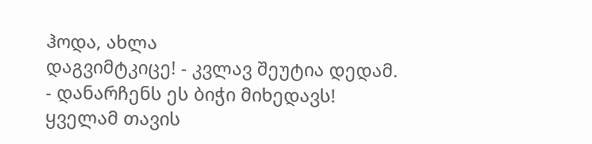ჰოდა, ახლა
დაგვიმტკიცე! - კვლავ შეუტია დედამ. - დანარჩენს ეს ბიჭი მიხედავს! ყველამ თავის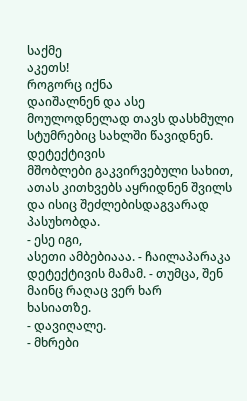საქმე
აკეთს!
როგორც იქნა
დაიშალნენ და ასე მოულოდნელად თავს დასხმული სტუმრებიც სახლში წავიდნენ.
დეტექტივის
მშობლები გაკვირვებული სახით, ათას კითხვებს აყრიდნენ შვილს და ისიც შეძლებისდაგვარად
პასუხობდა.
- ესე იგი,
ასეთი ამბებიააა. - ჩაილაპარაკა დეტექტივის მამამ. - თუმცა, შენ მაინც რაღაც ვერ ხარ
ხასიათზე.
- დავიღალე.
- მხრები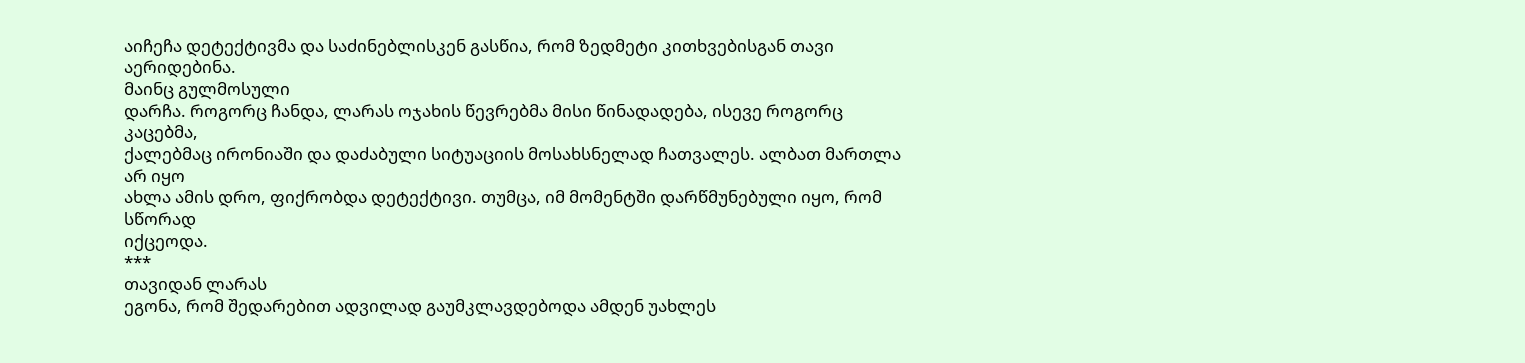აიჩეჩა დეტექტივმა და საძინებლისკენ გასწია, რომ ზედმეტი კითხვებისგან თავი
აერიდებინა.
მაინც გულმოსული
დარჩა. როგორც ჩანდა, ლარას ოჯახის წევრებმა მისი წინადადება, ისევე როგორც კაცებმა,
ქალებმაც ირონიაში და დაძაბული სიტუაციის მოსახსნელად ჩათვალეს. ალბათ მართლა არ იყო
ახლა ამის დრო, ფიქრობდა დეტექტივი. თუმცა, იმ მომენტში დარწმუნებული იყო, რომ სწორად
იქცეოდა.
***
თავიდან ლარას
ეგონა, რომ შედარებით ადვილად გაუმკლავდებოდა ამდენ უახლეს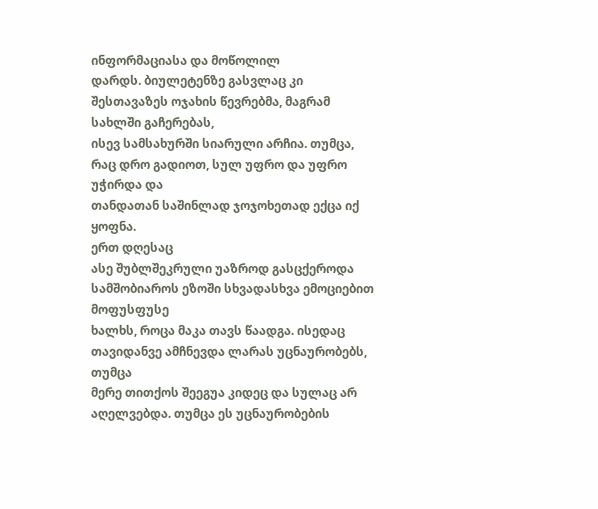ინფორმაციასა და მოწოლილ
დარდს. ბიულეტენზე გასვლაც კი შესთავაზეს ოჯახის წევრებმა, მაგრამ სახლში გაჩერებას,
ისევ სამსახურში სიარული არჩია. თუმცა, რაც დრო გადიოთ, სულ უფრო და უფრო უჭირდა და
თანდათან საშინლად ჯოჯოხეთად ექცა იქ ყოფნა.
ერთ დღესაც
ასე შუბლშეკრული უაზროდ გასცქეროდა სამშობიაროს ეზოში სხვადასხვა ემოციებით მოფუსფუსე
ხალხს, როცა მაკა თავს წაადგა. ისედაც თავიდანვე ამჩნევდა ლარას უცნაურობებს, თუმცა
მერე თითქოს შეეგუა კიდეც და სულაც არ აღელვებდა. თუმცა ეს უცნაურობების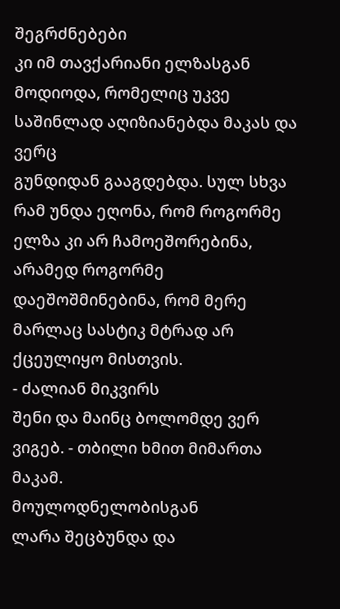შეგრძნებები
კი იმ თავქარიანი ელზასგან მოდიოდა, რომელიც უკვე საშინლად აღიზიანებდა მაკას და ვერც
გუნდიდან გააგდებდა. სულ სხვა რამ უნდა ეღონა, რომ როგორმე ელზა კი არ ჩამოეშორებინა,
არამედ როგორმე დაეშოშმინებინა, რომ მერე მარლაც სასტიკ მტრად არ ქცეულიყო მისთვის.
- ძალიან მიკვირს
შენი და მაინც ბოლომდე ვერ ვიგებ. - თბილი ხმით მიმართა მაკამ.
მოულოდნელობისგან
ლარა შეცბუნდა და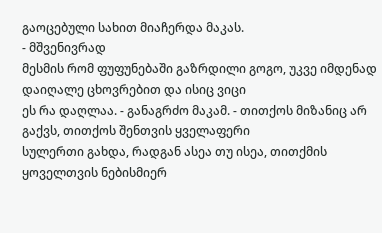გაოცებული სახით მიაჩერდა მაკას.
- მშვენივრად
მესმის რომ ფუფუნებაში გაზრდილი გოგო, უკვე იმდენად დაიღალე ცხოვრებით და ისიც ვიცი
ეს რა დაღლაა. - განაგრძო მაკამ. - თითქოს მიზანიც არ გაქვს, თითქოს შენთვის ყველაფერი
სულერთი გახდა, რადგან ასეა თუ ისეა, თითქმის ყოველთვის ნებისმიერ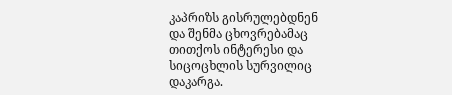კაპრიზს გისრულებდნენ
და შენმა ცხოვრებამაც თითქოს ინტერესი და სიცოცხლის სურვილიც დაკარგა.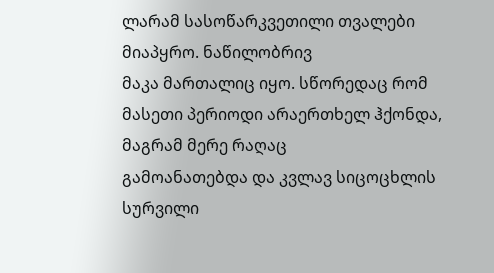ლარამ სასოწარკვეთილი თვალები მიაპყრო. ნაწილობრივ
მაკა მართალიც იყო. სწორედაც რომ მასეთი პერიოდი არაერთხელ ჰქონდა, მაგრამ მერე რაღაც
გამოანათებდა და კვლავ სიცოცხლის სურვილი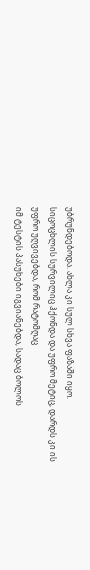უბრუნდებოდა. ახლა კი სულ სხვა ფაზაში იყო.
სიცოცხლის სურვილიც ჰქონდა და უფრო მეტიც, დარდს კი ის უფრო უღვივებდა, რომ რატომღაც
იმ ტესტის პასუხები იგვიანებდა, სადაც ბოლოს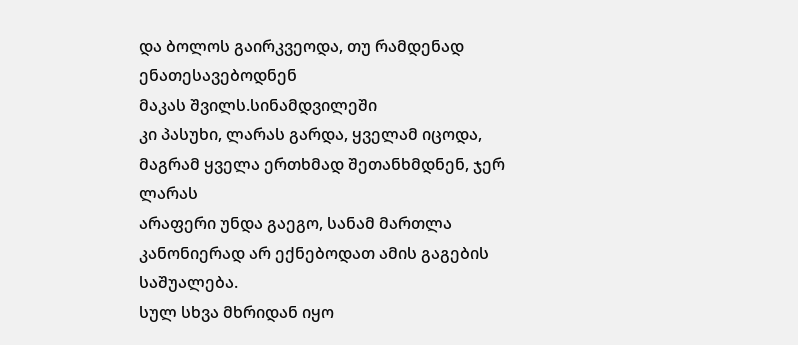და ბოლოს გაირკვეოდა, თუ რამდენად ენათესავებოდნენ
მაკას შვილს.სინამდვილეში
კი პასუხი, ლარას გარდა, ყველამ იცოდა, მაგრამ ყველა ერთხმად შეთანხმდნენ, ჯერ ლარას
არაფერი უნდა გაეგო, სანამ მართლა კანონიერად არ ექნებოდათ ამის გაგების საშუალება.
სულ სხვა მხრიდან იყო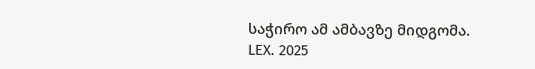საჭირო ამ ამბავზე მიდგომა.
LEX. 2025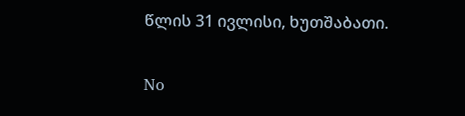წლის 31 ივლისი, ხუთშაბათი.

No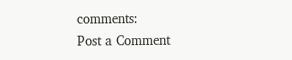comments:
Post a Comment